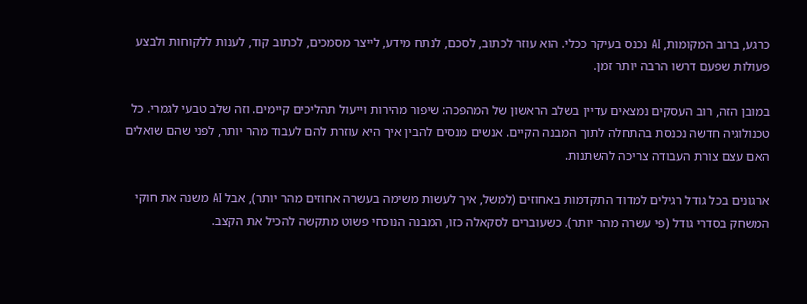כרגע, ברוב המקומות, AI נכנס בעיקר ככלי. הוא עוזר לכתוב, לסכם, לנתח מידע, לייצר מסמכים, לכתוב קוד, לענות ללקוחות ולבצע פעולות שפעם דרשו הרבה יותר זמן.

במובן הזה, רוב העסקים נמצאים עדיין בשלב הראשון של המהפכה: שיפור מהירות וייעול תהליכים קיימים. וזה שלב טבעי לגמרי. כל טכנולוגיה חדשה נכנסת בהתחלה לתוך המבנה הקיים. אנשים מנסים להבין איך היא עוזרת להם לעבוד מהר יותר, לפני שהם שואלים האם עצם צורת העבודה צריכה להשתנות.

ארגונים בכל גודל רגילים למדוד התקדמות באחוזים (למשל, איך לעשות משימה בעשרה אחוזים מהר יותר), אבל AI משנה את חוקי המשחק בסדרי גודל (פי עשרה מהר יותר). כשעוברים לסקאלה כזו, המבנה הנוכחי פשוט מתקשה להכיל את הקצב.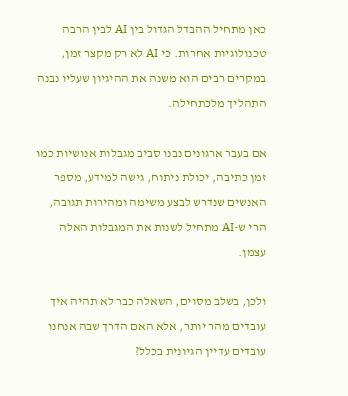כאן מתחיל ההבדל הגדול בין AI לבין הרבה טכנולוגיות אחרות. כי AI לא רק מקצר זמן, במקרים רבים הוא משנה את ההיגיון שעליו נבנה התהליך מלכתחילה.

אם בעבר ארגונים נבנו סביב מגבלות אנושיות כמו זמן כתיבה, יכולת ניתוח, גישה למידע, מספר האנשים שנדרש לבצע משימה ומהירות תגובה, הרי ש-AI מתחיל לשנות את המגבלות האלה עצמן.

ולכן, בשלב מסוים, השאלה כבר לא תהיה איך עובדים מהר יותר, אלא האם הדרך שבה אנחנו עובדים עדיין הגיונית בכלל?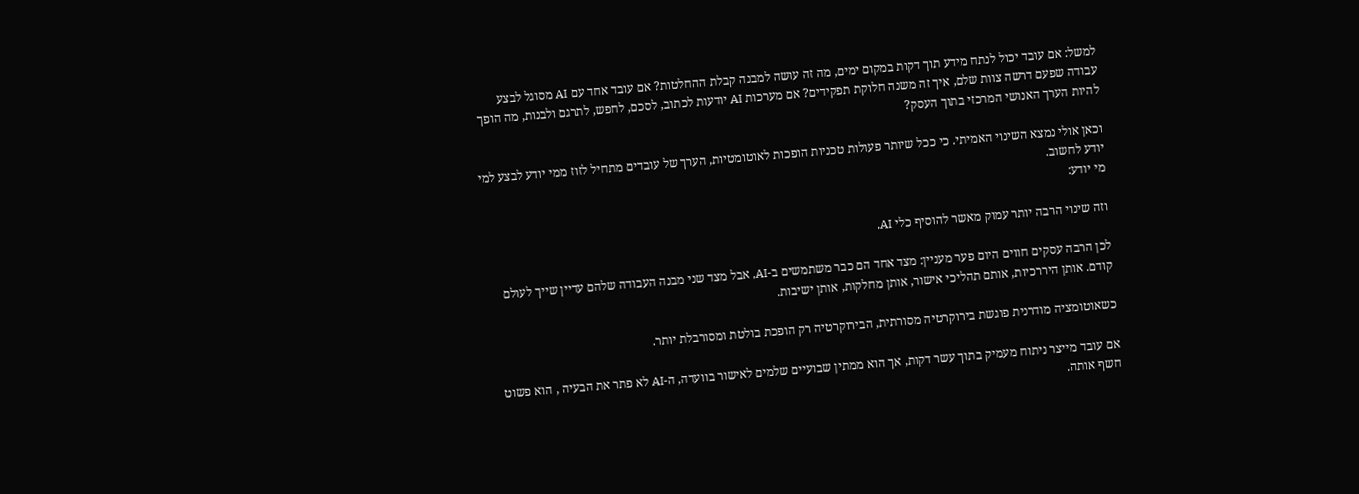למשל: אם עובד יכול לנתח מידע תוך דקות במקום ימים, מה זה עושה למבנה קבלת ההחלטות? אם עובד אחד עם AI מסוגל לבצע עבודה שפעם דרשה צוות שלם, איך זה משנה חלוקת תפקידים? אם מערכות AI יודעות לכתוב, לסכם, לחפש, לתרגם ולבנות, מה הופך להיות הערך האנושי המרכזי בתוך העסק?

וכאן אולי נמצא השינוי האמיתי. כי ככל שיותר פעולות טכניות הופכות לאוטומטיות, הערך של עובדים מתחיל לזוז ממי יודע לבצע למי יודע לחשוב.
מי יודע:

וזה שינוי הרבה יותר עמוק מאשר להוסיף כלי AI.

לכן הרבה עסקים חווים היום פער מעניין: מצד אחד הם כבר משתמשים ב-AI, אבל מצד שני מבנה העבודה שלהם עדיין שייך לעולם קודם. אותן היררכיות, אותם תהליכי אישור, אותן מחלקות, אותן ישיבות.

כשאוטומציה מודרנית פוגשת בירוקרטיה מסורתית, הבירוקרטיה רק הופכת בולטת ומסורבלת יותר.

אם עובד מייצר ניתוח מעמיק בתוך עשר דקות, אך הוא ממתין שבועיים שלמים לאישור בוועדה, ה-AI לא פתר את הבעיה , הוא פשוט חשף אותה.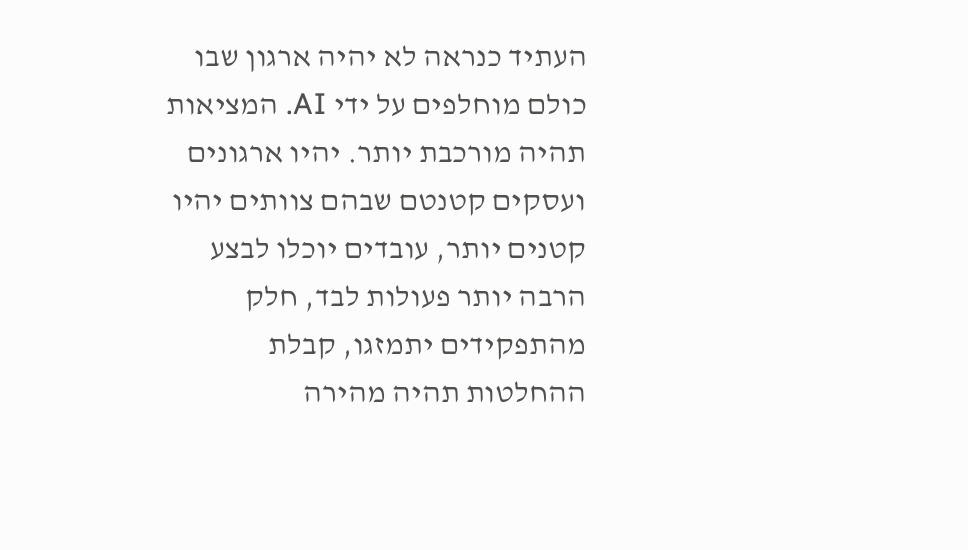העתיד כנראה לא יהיה ארגון שבו כולם מוחלפים על ידי AI. המציאות תהיה מורכבת יותר. יהיו ארגונים ועסקים קטנטם שבהם צוותים יהיו קטנים יותר, עובדים יוכלו לבצע הרבה יותר פעולות לבד, חלק מהתפקידים יתמזגו, קבלת ההחלטות תהיה מהירה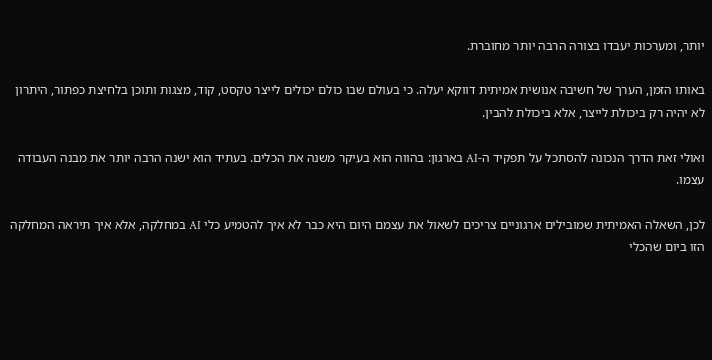יותר, ומערכות יעבדו בצורה הרבה יותר מחוברת.

באותו הזמן, הערך של חשיבה אנושית אמיתית דווקא יעלה. כי בעולם שבו כולם יכולים לייצר טקסט, קוד, מצגות ותוכן בלחיצת כפתור, היתרון לא יהיה רק ביכולת לייצר, אלא ביכולת להבין.

ואולי זאת הדרך הנכונה להסתכל על תפקיד ה-AI בארגון: בהווה הוא בעיקר משנה את הכלים. בעתיד הוא ישנה הרבה יותר את מבנה העבודה עצמו.

לכן, השאלה האמיתית שמובילים ארגוניים צריכים לשאול את עצמם היום היא כבר לא איך להטמיע כלי AI במחלקה, אלא איך תיראה המחלקה הזו ביום שהכלי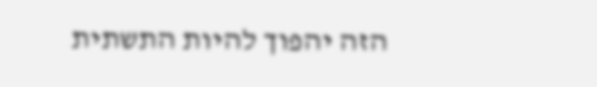הזה יהפוך להיות התשתית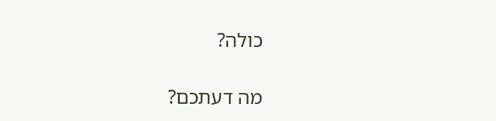כולה?

מה דעתכם?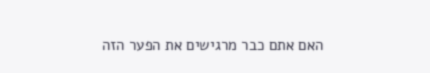האם אתם כבר מרגישים את הפער הזה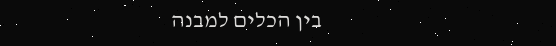בין הכלים למבנה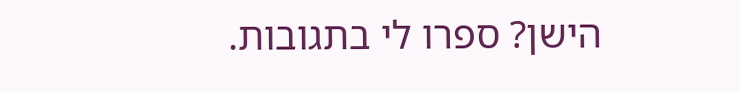הישן? ספרו לי בתגובות.